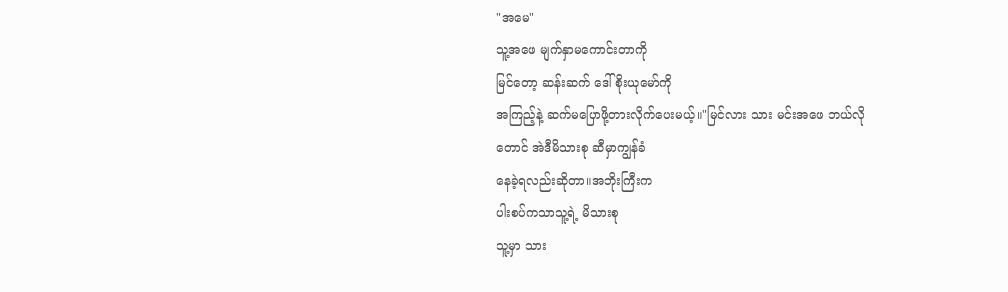"အမေ"
သူ့အဖေ မျက်နှာမကောင်းတာကို
မြင်တော့ ဆန်းဆက် ဒေါ်စိုးယုမော်ကို
အကြည့်နဲ့ ဆက်မပြောဖို့တားလိုက်ပေးမယ့်။"မြင်လား သား မင်းအဖေ ဘယ်လို
တောင် အဲဒီမိသားစု ဆီမှာကျွန်ခံ
နေခဲ့ရလည်းဆိုတာ။အဘိုးကြီးက
ပါးစပ်ကသာသူ့ရဲ့ မိသားစု
သူ့မှာ သား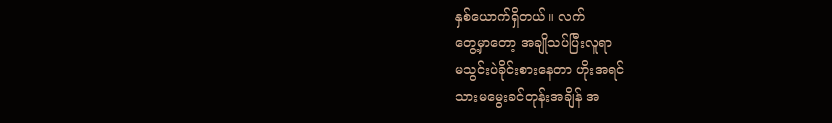နှစ်ယောက်ရှိတယ်။ လက်
တွေ့မှာတော့ အချိုသပ်ပြီးလူရာ
မသွင်းပဲခိုင်းစားနေတာ ဟိုးအရင်
သားမမွေးခင်တုန်းအချိန် အ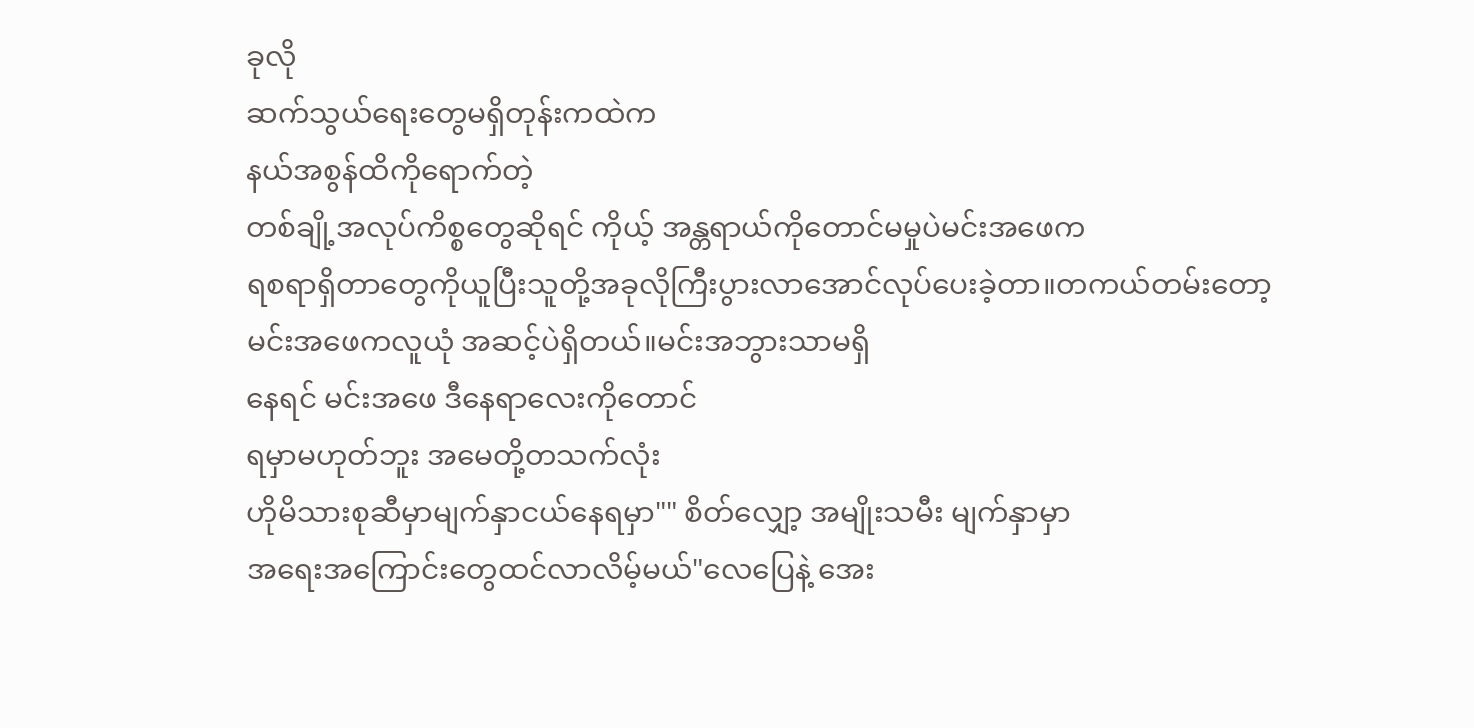ခုလို
ဆက်သွယ်ရေးတွေမရှိတုန်းကထဲက
နယ်အစွန်ထိကိုရောက်တဲ့
တစ်ချို့အလုပ်ကိစ္စတွေဆိုရင် ကိုယ့် အန္တရာယ်ကိုတောင်မမှုပဲမင်းအဖေက
ရစရာရှိတာတွေကိုယူပြီးသူတို့အခုလိုကြီးပွားလာအောင်လုပ်ပေးခဲ့တာ။တကယ်တမ်းတော့ မင်းအဖေကလူယုံ အဆင့်ပဲရှိတယ်။မင်းအဘွားသာမရှိ
နေရင် မင်းအဖေ ဒီနေရာလေးကိုတောင်
ရမှာမဟုတ်ဘူး အမေတို့တသက်လုံး
ဟိုမိသားစုဆီမှာမျက်နှာငယ်နေရမှာ"" စိတ်လျှော့ အမျိုးသမီး မျက်နှာမှာ
အရေးအကြောင်းတွေထင်လာလိမ့်မယ်"လေပြေနဲ့ အေး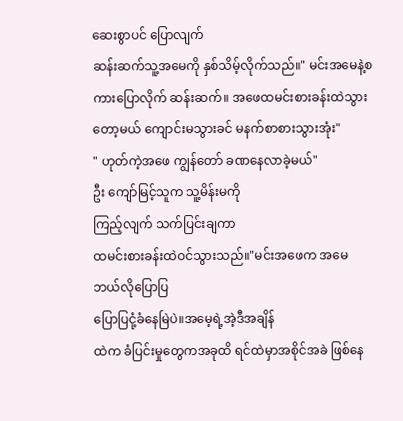ဆေးစွာပင် ပြောလျက်
ဆန်းဆက်သူ့အမေကို နှစ်သိမ့်လိုက်သည်။" မင်းအမေနဲ့စကားပြောလိုက် ဆန်းဆက်။ အဖေထမင်းစားခန်းထဲသွားတော့မယ် ကျောင်းမသွားခင် မနက်စာစားသွားအုံး"
" ဟုတ်ကဲ့အဖေ ကျွန်တော် ခဏနေလာခဲ့မယ်"
ဦး ကျော်မြင့်သူက သူ့မိန်းမကို
ကြည့်လျက် သက်ပြင်းချကာ
ထမင်းစားခန်းထဲဝင်သွားသည်။"မင်းအဖေက အမေဘယ်လိုပြောပြ
ပြောပြငုံ့ခံနေမြဲပဲ။အမေ့ရဲ့အဲ့ဒီအချိန်
ထဲက ခံပြင်းမှုတွေကအခုထိ ရင်ထဲမှာအစိုင်အခဲ ဖြစ်နေ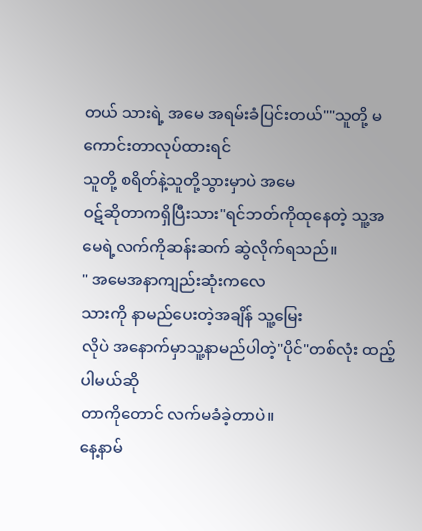တယ် သားရဲ့ အမေ အရမ်းခံပြင်းတယ်""သူတို့ မကောင်းတာလုပ်ထားရင်
သူတို့ စရိတ်နဲ့သူတို့သွားမှာပဲ အမေ
ဝဋ်ဆိုတာကရှိပြီးသား"ရင်ဘတ်ကိုထုနေတဲ့ သူ့အမေရဲ့လက်ကိုဆန်းဆက် ဆွဲလိုက်ရသည်။
" အမေအနာကျည်းဆုံးကလေ
သားကို နာမည်ပေးတဲ့အချိန် သူ့မြေး
လိုပဲ အနောက်မှာသူ့နာမည်ပါတဲ့"ပိုင်"တစ်လုံး ထည့်ပါမယ်ဆို
တာကိုတောင် လက်မခံခဲ့တာပဲ။
နေ့နာမ်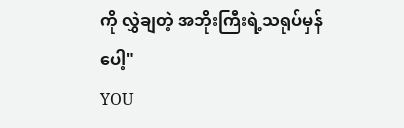ကို လွှဲချတဲ့ အဘိုးကြီးရဲ့သရုပ်မှန်ပေါ့"
YOU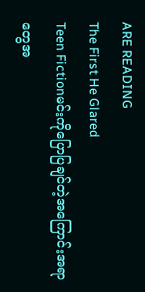ARE READING
The First He Glared
Teen Fictionမင်းကိုပြောပြချင်တဲ့အကြောင်းအရာတွေအ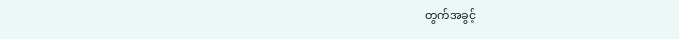တွက်အခွင့်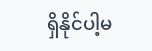ရှိနိုင်ပါ့မ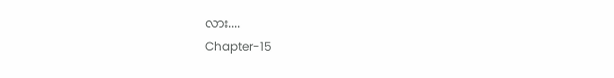လား....
Chapter-15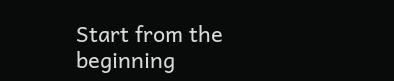Start from the beginning